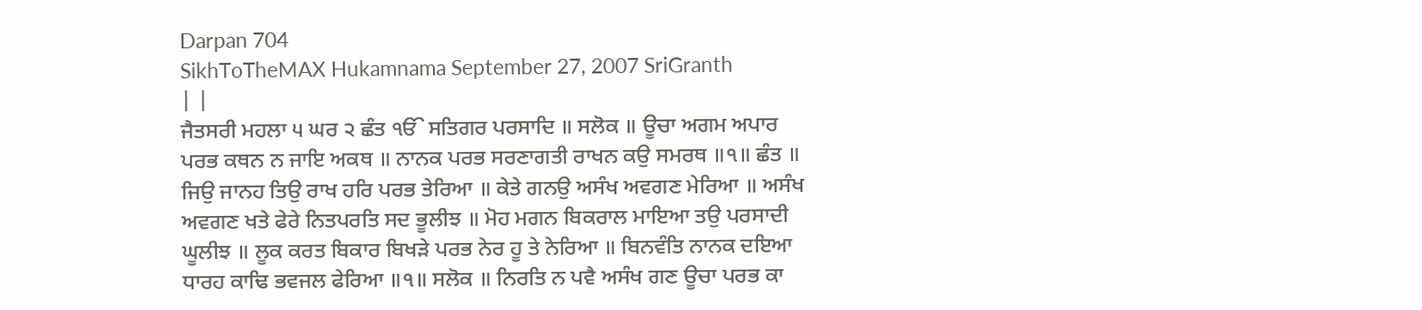Darpan 704
SikhToTheMAX Hukamnama September 27, 2007 SriGranth
| |
ਜੈਤਸਰੀ ਮਹਲਾ ੫ ਘਰ ੨ ਛੰਤ ੴ ਸਤਿਗਰ ਪਰਸਾਦਿ ॥ ਸਲੋਕ ॥ ਊਚਾ ਅਗਮ ਅਪਾਰ ਪਰਭ ਕਥਨ ਨ ਜਾਇ ਅਕਥ ॥ ਨਾਨਕ ਪਰਭ ਸਰਣਾਗਤੀ ਰਾਖਨ ਕਉ ਸਮਰਥ ॥੧॥ ਛੰਤ ॥ ਜਿਉ ਜਾਨਹ ਤਿਉ ਰਾਖ ਹਰਿ ਪਰਭ ਤੇਰਿਆ ॥ ਕੇਤੇ ਗਨਉ ਅਸੰਖ ਅਵਗਣ ਮੇਰਿਆ ॥ ਅਸੰਖ ਅਵਗਣ ਖਤੇ ਫੇਰੇ ਨਿਤਪਰਤਿ ਸਦ ਭੂਲੀਝ ॥ ਮੋਹ ਮਗਨ ਬਿਕਰਾਲ ਮਾਇਆ ਤਉ ਪਰਸਾਦੀ ਘੂਲੀਝ ॥ ਲੂਕ ਕਰਤ ਬਿਕਾਰ ਬਿਖੜੇ ਪਰਭ ਨੇਰ ਹੂ ਤੇ ਨੇਰਿਆ ॥ ਬਿਨਵੰਤਿ ਨਾਨਕ ਦਇਆ ਧਾਰਹ ਕਾਢਿ ਭਵਜਲ ਫੇਰਿਆ ॥੧॥ ਸਲੋਕ ॥ ਨਿਰਤਿ ਨ ਪਵੈ ਅਸੰਖ ਗਣ ਊਚਾ ਪਰਭ ਕਾ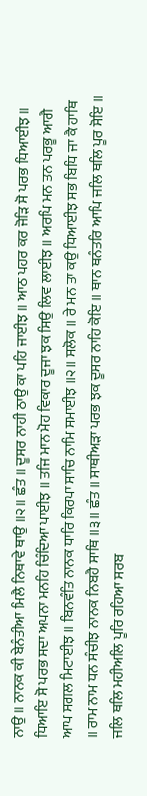ਨਾਉ ॥ ਨਾਨਕ ਕੀ ਬੇਨੰਤੀਆ ਮਿਲੈ ਨਿਥਾਵੇ ਥਾਉ ॥੨॥ ਛੰਤ ॥ ਦੂਸਰ ਨਾਹੀ ਠਾਉ ਕਾ ਪਹਿ ਜਾਈਝ ॥ ਆਠ ਪਹਰ ਕਰ ਜੋੜਿ ਸੋ ਪਰਭ ਧਿਆਈਝ ॥ ਧਿਆਇ ਸੋ ਪਰਭ ਸਦਾ ਅਪਨਾ ਮਨਹਿ ਚਿੰਦਿਆ ਪਾਈਝ ॥ ਤਜਿ ਮਾਨ ਮੋਹ ਵਿਕਾਰ ਦੂਜਾ ਝਕ ਸਿਉ ਲਿਵ ਲਾਈਝ ॥ ਅਰਪਿ ਮਨ ਤਨ ਪਰਭੂ ਆਗੈ ਆਪ ਸਗਲ ਮਿਟਾਈਝ ॥ ਬਿਨਵੰਤਿ ਨਾਨਕ ਧਾਰਿ ਕਿਰਪਾ ਸਾਚਿ ਨਾਮਿ ਸਮਾਈਝ ॥੨॥ ਸਲੋਕ ॥ ਰੇ ਮਨ ਤਾ ਕਉ ਧਿਆਈਝ ਸਭ ਬਿਧਿ ਜਾ ਕੈ ਹਾਥਿ ॥ ਰਾਮ ਨਾਮ ਧਨ ਸੰਚੀਝ ਨਾਨਕ ਨਿਬਹੈ ਸਾਥਿ ॥੩॥ ਛੰਤ ॥ ਸਾਥੀਅੜਾ ਪਰਭ ਝਕ ਦੂਸਰ ਨਾਹਿ ਕੋਇ ॥ ਥਾਨ ਥਨੰਤਰਿ ਆਪਿ ਜਲਿ ਥਲਿ ਪੂਰ ਸੋਇ ॥ ਜਲਿ ਥਲਿ ਮਹੀਅਲਿ ਪੂਰਿ ਰਹਿਆ ਸਰਬ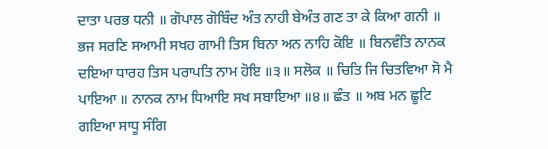ਦਾਤਾ ਪਰਭ ਧਨੀ ॥ ਗੋਪਾਲ ਗੋਬਿੰਦ ਅੰਤ ਨਾਹੀ ਬੇਅੰਤ ਗਣ ਤਾ ਕੇ ਕਿਆ ਗਨੀ ॥ ਭਜ ਸਰਣਿ ਸਆਮੀ ਸਖਹ ਗਾਮੀ ਤਿਸ ਬਿਨਾ ਅਨ ਨਾਹਿ ਕੋਇ ॥ ਬਿਨਵੰਤਿ ਨਾਨਕ ਦਇਆ ਧਾਰਹ ਤਿਸ ਪਰਾਪਤਿ ਨਾਮ ਹੋਇ ॥੩॥ ਸਲੋਕ ॥ ਚਿਤਿ ਜਿ ਚਿਤਵਿਆ ਸੋ ਮੈ ਪਾਇਆ ॥ ਨਾਨਕ ਨਾਮ ਧਿਆਇ ਸਖ ਸਬਾਇਆ ॥੪॥ ਛੰਤ ॥ ਅਬ ਮਨ ਛੂਟਿ ਗਇਆ ਸਾਧੂ ਸੰਗਿ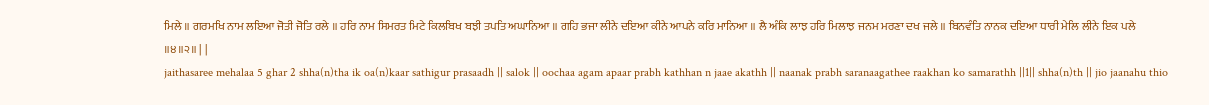ਮਿਲੇ ॥ ਗਰਮਖਿ ਨਾਮ ਲਇਆ ਜੋਤੀ ਜੋਤਿ ਰਲੇ ॥ ਹਰਿ ਨਾਮ ਸਿਮਰਤ ਮਿਟੇ ਕਿਲਬਿਖ ਬਝੀ ਤਪਤਿ ਅਘਾਨਿਆ ॥ ਗਹਿ ਭਜਾ ਲੀਨੇ ਦਇਆ ਕੀਨੇ ਆਪਨੇ ਕਰਿ ਮਾਨਿਆ ॥ ਲੈ ਅੰਕਿ ਲਾਝ ਹਰਿ ਮਿਲਾਝ ਜਨਮ ਮਰਣਾ ਦਖ ਜਲੇ ॥ ਬਿਨਵੰਤਿ ਨਾਨਕ ਦਇਆ ਧਾਰੀ ਮੇਲਿ ਲੀਨੇ ਇਕ ਪਲੇ ॥੪॥੨॥ | |
jaithasaree mehalaa 5 ghar 2 shha(n)tha ik oa(n)kaar sathigur prasaadh || salok || oochaa agam apaar prabh kathhan n jaae akathh || naanak prabh saranaagathee raakhan ko samarathh ||1|| shha(n)th || jio jaanahu thio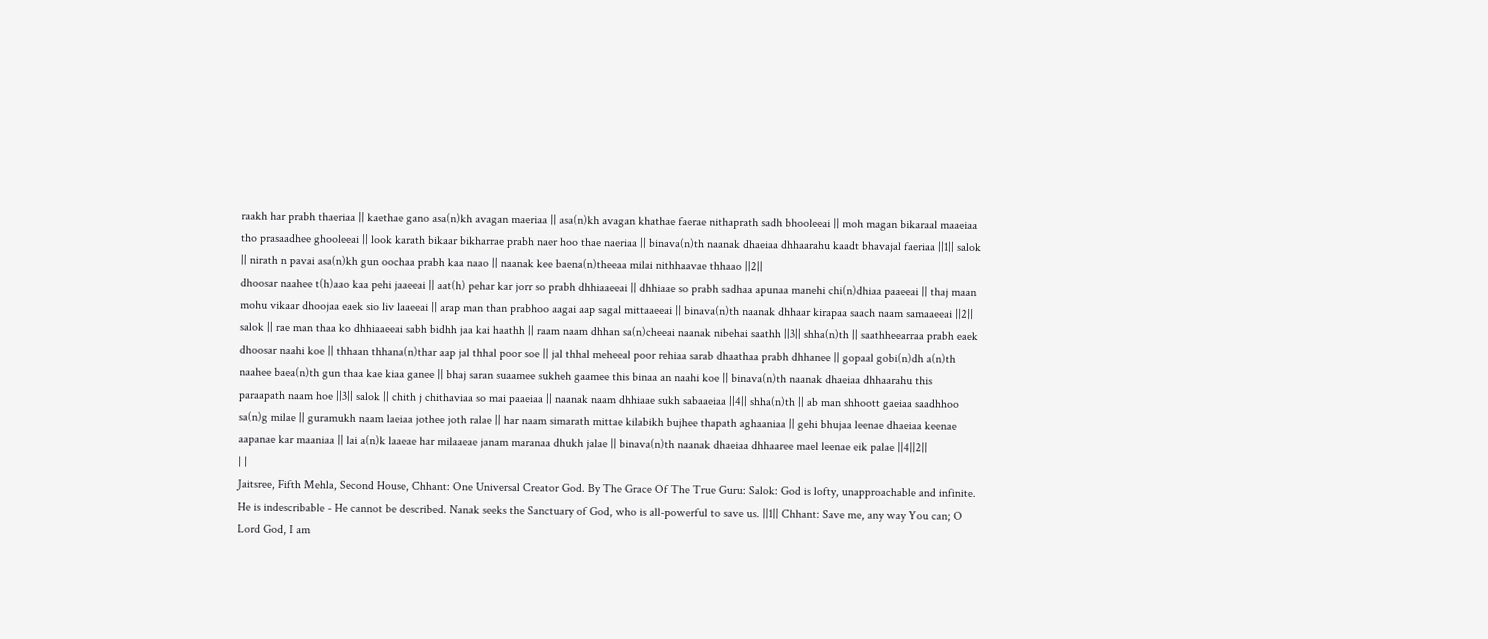raakh har prabh thaeriaa || kaethae gano asa(n)kh avagan maeriaa || asa(n)kh avagan khathae faerae nithaprath sadh bhooleeai || moh magan bikaraal maaeiaa tho prasaadhee ghooleeai || look karath bikaar bikharrae prabh naer hoo thae naeriaa || binava(n)th naanak dhaeiaa dhhaarahu kaadt bhavajal faeriaa ||1|| salok || nirath n pavai asa(n)kh gun oochaa prabh kaa naao || naanak kee baena(n)theeaa milai nithhaavae thhaao ||2||
dhoosar naahee t(h)aao kaa pehi jaaeeai || aat(h) pehar kar jorr so prabh dhhiaaeeai || dhhiaae so prabh sadhaa apunaa manehi chi(n)dhiaa paaeeai || thaj maan mohu vikaar dhoojaa eaek sio liv laaeeai || arap man than prabhoo aagai aap sagal mittaaeeai || binava(n)th naanak dhhaar kirapaa saach naam samaaeeai ||2|| salok || rae man thaa ko dhhiaaeeai sabh bidhh jaa kai haathh || raam naam dhhan sa(n)cheeai naanak nibehai saathh ||3|| shha(n)th || saathheearraa prabh eaek dhoosar naahi koe || thhaan thhana(n)thar aap jal thhal poor soe || jal thhal meheeal poor rehiaa sarab dhaathaa prabh dhhanee || gopaal gobi(n)dh a(n)th naahee baea(n)th gun thaa kae kiaa ganee || bhaj saran suaamee sukheh gaamee this binaa an naahi koe || binava(n)th naanak dhaeiaa dhhaarahu this paraapath naam hoe ||3|| salok || chith j chithaviaa so mai paaeiaa || naanak naam dhhiaae sukh sabaaeiaa ||4|| shha(n)th || ab man shhoott gaeiaa saadhhoo sa(n)g milae || guramukh naam laeiaa jothee joth ralae || har naam simarath mittae kilabikh bujhee thapath aghaaniaa || gehi bhujaa leenae dhaeiaa keenae aapanae kar maaniaa || lai a(n)k laaeae har milaaeae janam maranaa dhukh jalae || binava(n)th naanak dhaeiaa dhhaaree mael leenae eik palae ||4||2||
| |
Jaitsree, Fifth Mehla, Second House, Chhant: One Universal Creator God. By The Grace Of The True Guru: Salok: God is lofty, unapproachable and infinite. He is indescribable - He cannot be described. Nanak seeks the Sanctuary of God, who is all-powerful to save us. ||1|| Chhant: Save me, any way You can; O Lord God, I am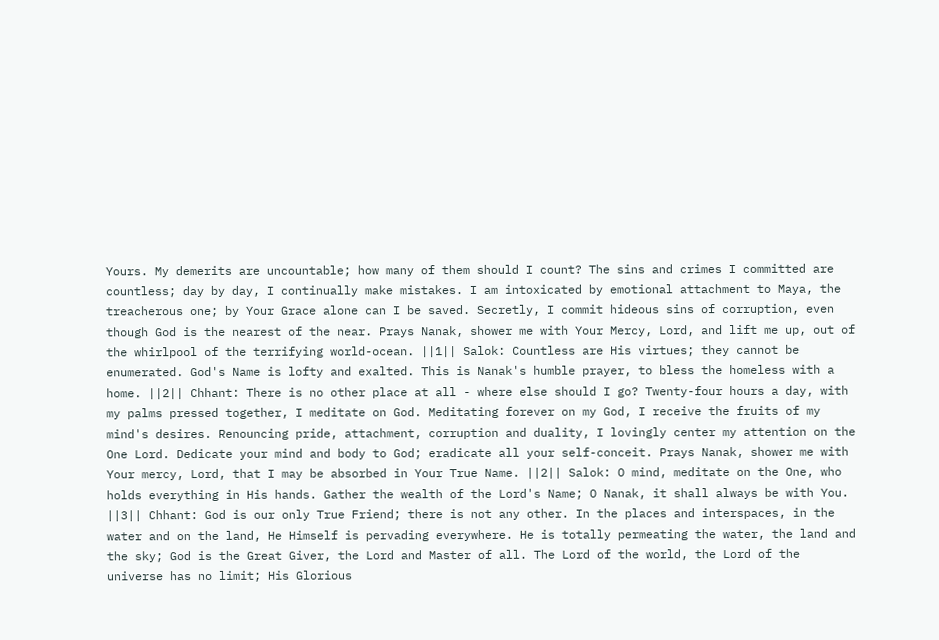Yours. My demerits are uncountable; how many of them should I count? The sins and crimes I committed are countless; day by day, I continually make mistakes. I am intoxicated by emotional attachment to Maya, the treacherous one; by Your Grace alone can I be saved. Secretly, I commit hideous sins of corruption, even though God is the nearest of the near. Prays Nanak, shower me with Your Mercy, Lord, and lift me up, out of the whirlpool of the terrifying world-ocean. ||1|| Salok: Countless are His virtues; they cannot be enumerated. God's Name is lofty and exalted. This is Nanak's humble prayer, to bless the homeless with a home. ||2|| Chhant: There is no other place at all - where else should I go? Twenty-four hours a day, with my palms pressed together, I meditate on God. Meditating forever on my God, I receive the fruits of my mind's desires. Renouncing pride, attachment, corruption and duality, I lovingly center my attention on the One Lord. Dedicate your mind and body to God; eradicate all your self-conceit. Prays Nanak, shower me with Your mercy, Lord, that I may be absorbed in Your True Name. ||2|| Salok: O mind, meditate on the One, who holds everything in His hands. Gather the wealth of the Lord's Name; O Nanak, it shall always be with You. ||3|| Chhant: God is our only True Friend; there is not any other. In the places and interspaces, in the water and on the land, He Himself is pervading everywhere. He is totally permeating the water, the land and the sky; God is the Great Giver, the Lord and Master of all. The Lord of the world, the Lord of the universe has no limit; His Glorious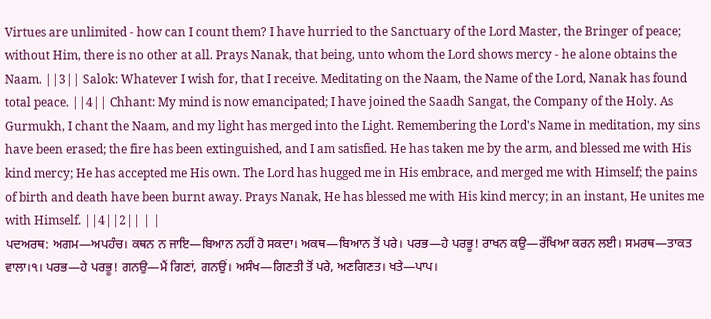Virtues are unlimited - how can I count them? I have hurried to the Sanctuary of the Lord Master, the Bringer of peace; without Him, there is no other at all. Prays Nanak, that being, unto whom the Lord shows mercy - he alone obtains the Naam. ||3|| Salok: Whatever I wish for, that I receive. Meditating on the Naam, the Name of the Lord, Nanak has found total peace. ||4|| Chhant: My mind is now emancipated; I have joined the Saadh Sangat, the Company of the Holy. As Gurmukh, I chant the Naam, and my light has merged into the Light. Remembering the Lord's Name in meditation, my sins have been erased; the fire has been extinguished, and I am satisfied. He has taken me by the arm, and blessed me with His kind mercy; He has accepted me His own. The Lord has hugged me in His embrace, and merged me with Himself; the pains of birth and death have been burnt away. Prays Nanak, He has blessed me with His kind mercy; in an instant, He unites me with Himself. ||4||2|| | |
ਪਦਅਰਥ: ਅਗਮ—ਅਪਹੰਚ। ਕਥਨ ਨ ਜਾਇ—ਬਿਆਨ ਨਹੀਂ ਹੋ ਸਕਦਾ। ਅਕਥ—ਬਿਆਨ ਤੋਂ ਪਰੇ। ਪਰਭ—ਹੇ ਪਰਭੂ! ਰਾਖਨ ਕਉ—ਰੱਖਿਆ ਕਰਨ ਲਈ। ਸਮਰਥ—ਤਾਕਤ ਵਾਲਾ।੧। ਪਰਭ—ਹੇ ਪਰਭੂ! ਗਨਉ—ਮੈਂ ਗਿਣਾਂ, ਗਨਉਂ। ਅਸੰਖ—ਗਿਣਤੀ ਤੋਂ ਪਰੇ, ਅਣਗਿਣਤ। ਖਤੇ—ਪਾਪ।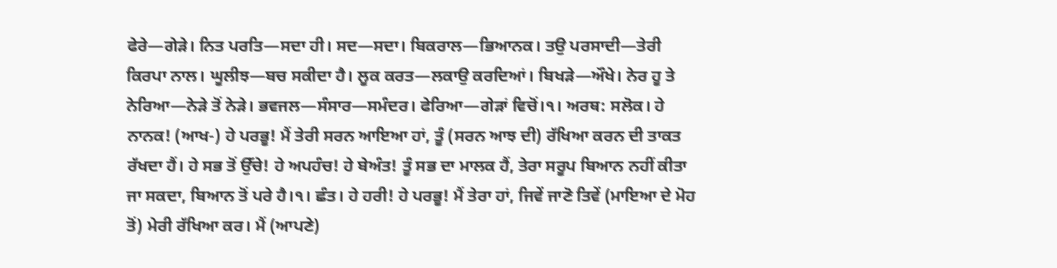ਫੇਰੇ—ਗੇੜੇ। ਨਿਤ ਪਰਤਿ—ਸਦਾ ਹੀ। ਸਦ—ਸਦਾ। ਬਿਕਰਾਲ—ਭਿਆਨਕ। ਤਉ ਪਰਸਾਦੀ—ਤੇਰੀ ਕਿਰਪਾ ਨਾਲ। ਘੂਲੀਝ—ਬਚ ਸਕੀਦਾ ਹੈ। ਲੂਕ ਕਰਤ—ਲਕਾਉ ਕਰਦਿਆਂ। ਬਿਖੜੇ—ਔਖੇ। ਨੇਰ ਹੂ ਤੇ ਨੇਰਿਆ—ਨੇੜੇ ਤੋਂ ਨੇੜੇ। ਭਵਜਲ—ਸੰਸਾਰ—ਸਮੰਦਰ। ਫੇਰਿਆ—ਗੇੜਾਂ ਵਿਚੋਂ।੧। ਅਰਥ: ਸਲੋਕ। ਹੇ ਨਾਨਕ! (ਆਖ-) ਹੇ ਪਰਭੂ! ਮੈਂ ਤੇਰੀ ਸਰਨ ਆਇਆ ਹਾਂ, ਤੂੰ (ਸਰਨ ਆਝ ਦੀ) ਰੱਖਿਆ ਕਰਨ ਦੀ ਤਾਕਤ ਰੱਖਦਾ ਹੈਂ। ਹੇ ਸਭ ਤੋਂ ਉੱਚੇ! ਹੇ ਅਪਹੰਚ! ਹੇ ਬੇਅੰਤ! ਤੂੰ ਸਭ ਦਾ ਮਾਲਕ ਹੈਂ, ਤੇਰਾ ਸਰੂਪ ਬਿਆਨ ਨਹੀਂ ਕੀਤਾ ਜਾ ਸਕਦਾ, ਬਿਆਨ ਤੋਂ ਪਰੇ ਹੈ।੧। ਛੰਤ। ਹੇ ਹਰੀ! ਹੇ ਪਰਭੂ! ਮੈਂ ਤੇਰਾ ਹਾਂ, ਜਿਵੇਂ ਜਾਣੋ ਤਿਵੇਂ (ਮਾਇਆ ਦੇ ਮੋਹ ਤੋਂ) ਮੇਰੀ ਰੱਖਿਆ ਕਰ। ਮੈਂ (ਆਪਣੇ)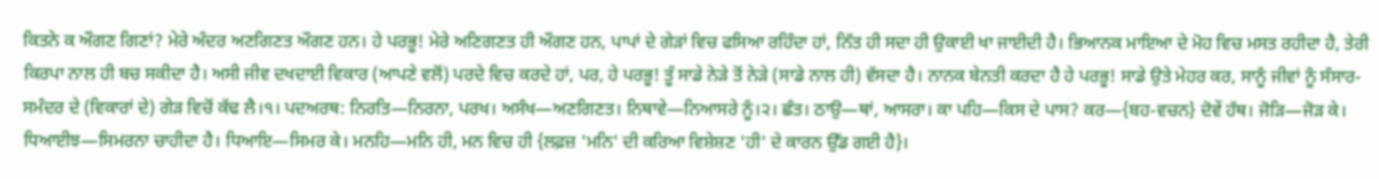ਕਿਤਨੇ ਕ ਔਗਣ ਗਿਣਾਂ? ਮੇਰੇ ਅੰਦਰ ਅਣਗਿਣਤ ਔਗਣ ਹਨ। ਹੇ ਪਰਭੂ! ਮੇਰੇ ਅਣਿਗਣਤ ਹੀ ਔਗਣ ਹਨ, ਪਾਪਾਂ ਦੇ ਗੇੜਾਂ ਵਿਚ ਫਸਿਆ ਰਹਿੰਦਾ ਹਾਂ, ਨਿੱਤ ਹੀ ਸਦਾ ਹੀ ਉਕਾਈ ਖਾ ਜਾਈਦੀ ਹੈ। ਭਿਆਨਕ ਮਾਇਆ ਦੇ ਮੋਹ ਵਿਚ ਮਸਤ ਰਹੀਦਾ ਹੈ, ਤੇਰੀ ਕਿਰਪਾ ਨਾਲ ਹੀ ਬਚ ਸਕੀਦਾ ਹੈ। ਅਸੀ ਜੀਵ ਦਖਦਾਈ ਵਿਕਾਰ (ਆਪਣੇ ਵਲੋਂ) ਪਰਦੇ ਵਿਚ ਕਰਦੇ ਹਾਂ, ਪਰ, ਹੇ ਪਰਭੂ! ਤੂੰ ਸਾਡੇ ਨੇੜੇ ਤੋਂ ਨੇੜੇ (ਸਾਡੇ ਨਾਲ ਹੀ) ਵੱਸਦਾ ਹੈ। ਨਾਨਕ ਬੇਨਤੀ ਕਰਦਾ ਹੈ ਹੇ ਪਰਭੂ! ਸਾਡੇ ਉਤੇ ਮੇਹਰ ਕਰ, ਸਾਨੂੰ ਜੀਵਾਂ ਨੂੰ ਸੰਸਾਰ-ਸਮੰਦਰ ਦੇ (ਵਿਕਾਰਾਂ ਦੇ) ਗੇੜ ਵਿਚੋਂ ਕੱਢ ਲੈ।੧। ਪਦਅਰਥ: ਨਿਰਤਿ—ਨਿਰਨਾ, ਪਰਖ। ਅਸੰਖ—ਅਣਗਿਣਤ। ਨਿਥਾਵੇ—ਨਿਆਸਰੇ ਨੂੰ।੨। ਛੰਤ। ਠਾਉ—ਥਾਂ, ਆਸਰਾ। ਕਾ ਪਹਿ—ਕਿਸ ਦੇ ਪਾਸ? ਕਰ—{ਬਹ-ਵਚਨ} ਦੋਵੇਂ ਹੱਥ। ਜੋੜਿ—ਜੋੜ ਕੇ। ਧਿਆਈਝ—ਸਿਮਰਨਾ ਚਾਹੀਦਾ ਹੈ। ਧਿਆਇ—ਸਿਮਰ ਕੇ। ਮਨਹਿ—ਮਨਿ ਹੀ, ਮਨ ਵਿਚ ਹੀ {ਲਫ਼ਜ਼ 'ਮਨਿ' ਦੀ ਕਰਿਆ ਵਿਸ਼ੇਸ਼ਣ 'ਹੀ' ਦੇ ਕਾਰਨ ਉੱਡ ਗਈ ਹੈ}।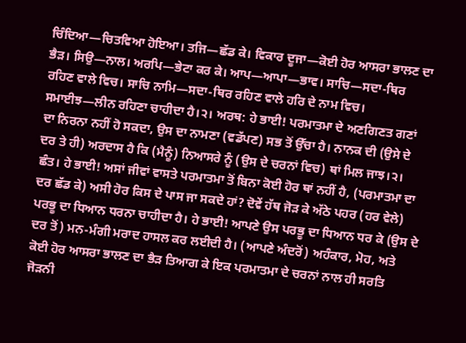ਚਿੰਦਿਆ—ਚਿਤਵਿਆ ਹੋਇਆ। ਤਜਿ—ਛੱਡ ਕੇ। ਵਿਕਾਰ ਦੂਜਾ—ਕੋਈ ਹੋਰ ਆਸਰਾ ਭਾਲਣ ਦਾ ਭੈੜ। ਸਿਉ—ਨਾਲ। ਅਰਪਿ—ਭੇਟਾ ਕਰ ਕੇ। ਆਪ—ਆਪਾ—ਭਾਵ। ਸਾਚਿ—ਸਦਾ-ਥਿਰ ਰਹਿਣ ਵਾਲੇ ਵਿਚ। ਸਾਚਿ ਨਾਮਿ—ਸਦਾ-ਥਿਰ ਰਹਿਣ ਵਾਲੇ ਹਰਿ ਦੇ ਨਾਮ ਵਿਚ। ਸਮਾਈਝ—ਲੀਨ ਰਹਿਣਾ ਚਾਹੀਦਾ ਹੈ।੨। ਅਰਥ: ਹੇ ਭਾਈ! ਪਰਮਾਤਮਾ ਦੇ ਅਣਗਿਣਤ ਗਣਾਂ ਦਾ ਨਿਰਨਾ ਨਹੀਂ ਹੋ ਸਕਦਾ, ਉਸ ਦਾ ਨਾਮਣਾ (ਵਡੱਪਣ) ਸਭ ਤੋਂ ਉੱਚਾ ਹੈ। ਨਾਨਕ ਦੀ (ਉਸੇ ਦੇ ਦਰ ਤੇ ਹੀ) ਅਰਦਾਸ ਹੈ ਕਿ (ਮੈਨੂੰ) ਨਿਆਸਰੇ ਨੂੰ (ਉਸ ਦੇ ਚਰਨਾਂ ਵਿਚ) ਥਾਂ ਮਿਲ ਜਾਝ।੨। ਛੰਤ। ਹੇ ਭਾਈ! ਅਸਾਂ ਜੀਵਾਂ ਵਾਸਤੇ ਪਰਮਾਤਮਾ ਤੋਂ ਬਿਨਾ ਕੋਈ ਹੋਰ ਥਾਂ ਨਹੀਂ ਹੈ, (ਪਰਮਾਤਮਾ ਦਾ ਦਰ ਛੱਡ ਕੇ) ਅਸੀ ਹੋਰ ਕਿਸ ਦੇ ਪਾਸ ਜਾ ਸਕਦੇ ਹਾਂ? ਦੋਵੇਂ ਹੱਥ ਜੋੜ ਕੇ ਅੱਠੇ ਪਹਰ (ਹਰ ਵੇਲੇ) ਪਰਭੂ ਦਾ ਧਿਆਨ ਧਰਨਾ ਚਾਹੀਦਾ ਹੈ। ਹੇ ਭਾਈ! ਆਪਣੇ ਉਸ ਪਰਭੂ ਦਾ ਧਿਆਨ ਧਰ ਕੇ (ਉਸ ਦੇ ਦਰ ਤੋਂ) ਮਨ-ਮੰਗੀ ਮਰਾਦ ਹਾਸਲ ਕਰ ਲਈਦੀ ਹੈ। (ਆਪਣੇ ਅੰਦਰੋਂ) ਅਹੰਕਾਰ, ਮੋਹ, ਅਤੇ ਕੋਈ ਹੋਰ ਆਸਰਾ ਭਾਲਣ ਦਾ ਭੈੜ ਤਿਆਗ ਕੇ ਇਕ ਪਰਮਾਤਮਾ ਦੇ ਚਰਨਾਂ ਨਾਲ ਹੀ ਸਰਤਿ ਜੋੜਨੀ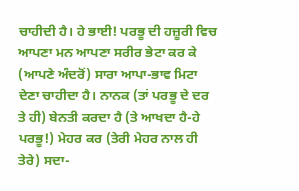ਚਾਹੀਦੀ ਹੈ। ਹੇ ਭਾਈ! ਪਰਭੂ ਦੀ ਹਜ਼ੂਰੀ ਵਿਚ ਆਪਣਾ ਮਨ ਆਪਣਾ ਸਰੀਰ ਭੇਟਾ ਕਰ ਕੇ (ਆਪਣੇ ਅੰਦਰੋਂ) ਸਾਰਾ ਆਪਾ-ਭਾਵ ਮਿਟਾ ਦੇਣਾ ਚਾਹੀਦਾ ਹੈ। ਨਾਨਕ (ਤਾਂ ਪਰਭੂ ਦੇ ਦਰ ਤੇ ਹੀ) ਬੇਨਤੀ ਕਰਦਾ ਹੈ (ਤੇ ਆਖਦਾ ਹੈ-ਹੇ ਪਰਭੂ!) ਮੇਹਰ ਕਰ (ਤੇਰੀ ਮੇਹਰ ਨਾਲ ਹੀ ਤੇਰੇ) ਸਦਾ-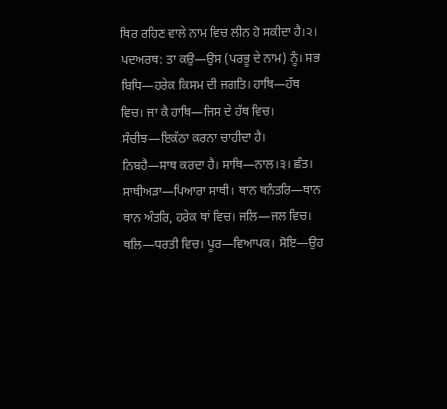ਥਿਰ ਰਹਿਣ ਵਾਲੇ ਨਾਮ ਵਿਚ ਲੀਨ ਹੋ ਸਕੀਦਾ ਹੈ।੨। ਪਦਅਰਥ: ਤਾ ਕਉ—ਉਸ (ਪਰਭੂ ਦੇ ਨਾਮ) ਨੂੰ। ਸਭ ਬਿਧਿ—ਹਰੇਕ ਕਿਸਮ ਦੀ ਜਗਤਿ। ਹਾਥਿ—ਹੱਥ ਵਿਚ। ਜਾ ਕੈ ਹਾਥਿ—ਜਿਸ ਦੇ ਹੱਥ ਵਿਚ। ਸੰਚੀਝ—ਇਕੱਠਾ ਕਰਨਾ ਚਾਹੀਦਾ ਹੈ। ਨਿਬਹੈ—ਸਾਥ ਕਰਦਾ ਹੈ। ਸਾਥਿ—ਨਾਲ।੩। ਛੰਤ। ਸਾਥੀਅੜਾ—ਪਿਆਰਾ ਸਾਥੀ। ਥਾਨ ਥਨੰਤਰਿ—ਥਾਨ ਥਾਨ ਅੰਤਰਿ, ਹਰੇਕ ਥਾਂ ਵਿਚ। ਜਲਿ—ਜਲ ਵਿਚ। ਥਲਿ—ਧਰਤੀ ਵਿਚ। ਪੂਰ—ਵਿਆਪਕ। ਸੋਇ—ਉਹ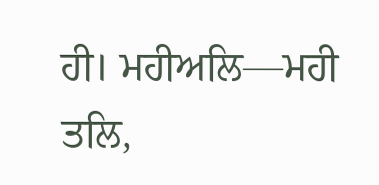ਹੀ। ਮਹੀਅਲਿ—ਮਹੀ ਤਲਿ,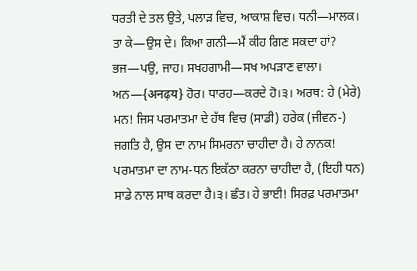ਧਰਤੀ ਦੇ ਤਲ ਉਤੇ, ਪਲਾੜ ਵਿਚ, ਆਕਾਸ਼ ਵਿਚ। ਧਨੀ—ਮਾਲਕ। ਤਾ ਕੇ—ਉਸ ਦੇ। ਕਿਆ ਗਨੀ—ਮੈਂ ਕੀਹ ਗਿਣ ਸਕਦਾ ਹਾਂ? ਭਜ—ਪਉ, ਜਾਹ। ਸਖਹਗਾਮੀ—ਸਖ ਅਪੜਾਣ ਵਾਲਾ। ਅਨ—{अनढ़य} ਹੋਰ। ਧਾਰਹ—ਕਰਦੇ ਹੋ।੩। ਅਰਥ: ਹੇ (ਮੇਰੇ) ਮਨ! ਜਿਸ ਪਰਮਾਤਮਾ ਦੇ ਹੱਥ ਵਿਚ (ਸਾਡੀ) ਹਰੇਕ (ਜੀਵਨ-) ਜਗਤਿ ਹੈ, ਉਸ ਦਾ ਨਾਮ ਸਿਮਰਨਾ ਚਾਹੀਦਾ ਹੈ। ਹੇ ਨਾਨਕ! ਪਰਮਾਤਮਾ ਦਾ ਨਾਮ-ਧਨ ਇਕੱਠਾ ਕਰਨਾ ਚਾਹੀਦਾ ਹੈ, (ਇਹੀ ਧਨ) ਸਾਡੇ ਨਾਲ ਸਾਥ ਕਰਦਾ ਹੈ।੩। ਛੰਤ। ਹੇ ਭਾਈ! ਸਿਰਫ਼ ਪਰਮਾਤਮਾ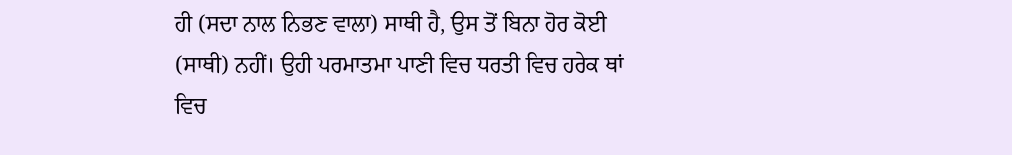ਹੀ (ਸਦਾ ਨਾਲ ਨਿਭਣ ਵਾਲਾ) ਸਾਥੀ ਹੈ, ਉਸ ਤੋਂ ਬਿਨਾ ਹੋਰ ਕੋਈ (ਸਾਥੀ) ਨਹੀਂ। ਉਹੀ ਪਰਮਾਤਮਾ ਪਾਣੀ ਵਿਚ ਧਰਤੀ ਵਿਚ ਹਰੇਕ ਥਾਂ ਵਿਚ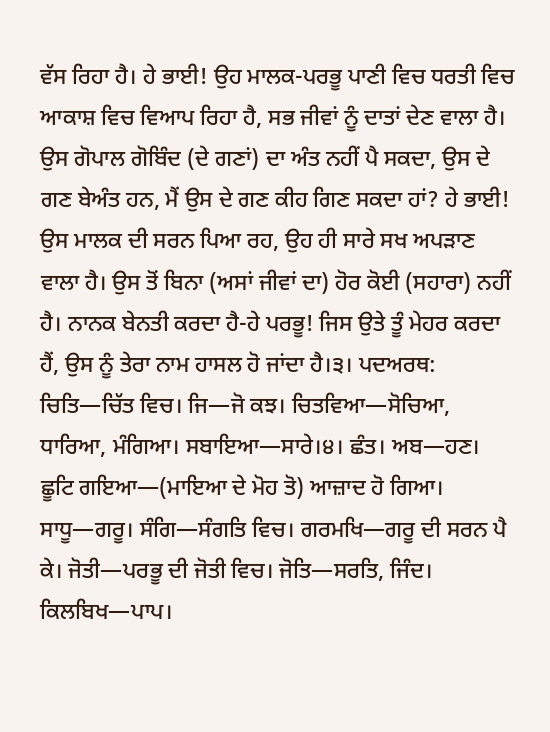ਵੱਸ ਰਿਹਾ ਹੈ। ਹੇ ਭਾਈ! ਉਹ ਮਾਲਕ-ਪਰਭੂ ਪਾਣੀ ਵਿਚ ਧਰਤੀ ਵਿਚ ਆਕਾਸ਼ ਵਿਚ ਵਿਆਪ ਰਿਹਾ ਹੈ, ਸਭ ਜੀਵਾਂ ਨੂੰ ਦਾਤਾਂ ਦੇਣ ਵਾਲਾ ਹੈ। ਉਸ ਗੋਪਾਲ ਗੋਬਿੰਦ (ਦੇ ਗਣਾਂ) ਦਾ ਅੰਤ ਨਹੀਂ ਪੈ ਸਕਦਾ, ਉਸ ਦੇ ਗਣ ਬੇਅੰਤ ਹਨ, ਮੈਂ ਉਸ ਦੇ ਗਣ ਕੀਹ ਗਿਣ ਸਕਦਾ ਹਾਂ? ਹੇ ਭਾਈ! ਉਸ ਮਾਲਕ ਦੀ ਸਰਨ ਪਿਆ ਰਹ, ਉਹ ਹੀ ਸਾਰੇ ਸਖ ਅਪੜਾਣ ਵਾਲਾ ਹੈ। ਉਸ ਤੋਂ ਬਿਨਾ (ਅਸਾਂ ਜੀਵਾਂ ਦਾ) ਹੋਰ ਕੋਈ (ਸਹਾਰਾ) ਨਹੀਂ ਹੈ। ਨਾਨਕ ਬੇਨਤੀ ਕਰਦਾ ਹੈ-ਹੇ ਪਰਭੂ! ਜਿਸ ਉਤੇ ਤੂੰ ਮੇਹਰ ਕਰਦਾ ਹੈਂ, ਉਸ ਨੂੰ ਤੇਰਾ ਨਾਮ ਹਾਸਲ ਹੋ ਜਾਂਦਾ ਹੈ।੩। ਪਦਅਰਥ: ਚਿਤਿ—ਚਿੱਤ ਵਿਚ। ਜਿ—ਜੋ ਕਝ। ਚਿਤਵਿਆ—ਸੋਚਿਆ, ਧਾਰਿਆ, ਮੰਗਿਆ। ਸਬਾਇਆ—ਸਾਰੇ।੪। ਛੰਤ। ਅਬ—ਹਣ। ਛੂਟਿ ਗਇਆ—(ਮਾਇਆ ਦੇ ਮੋਹ ਤੋ) ਆਜ਼ਾਦ ਹੋ ਗਿਆ। ਸਾਧੂ—ਗਰੂ। ਸੰਗਿ—ਸੰਗਤਿ ਵਿਚ। ਗਰਮਖਿ—ਗਰੂ ਦੀ ਸਰਨ ਪੈ ਕੇ। ਜੋਤੀ—ਪਰਭੂ ਦੀ ਜੋਤੀ ਵਿਚ। ਜੋਤਿ—ਸਰਤਿ, ਜਿੰਦ। ਕਿਲਬਿਖ—ਪਾਪ।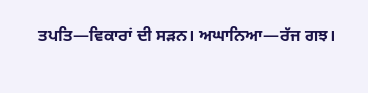ਤਪਤਿ—ਵਿਕਾਰਾਂ ਦੀ ਸੜਨ। ਅਘਾਨਿਆ—ਰੱਜ ਗਝ।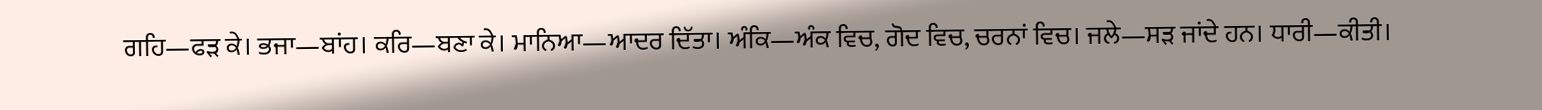ਗਹਿ—ਫੜ ਕੇ। ਭਜਾ—ਬਾਂਹ। ਕਰਿ—ਬਣਾ ਕੇ। ਮਾਨਿਆ—ਆਦਰ ਦਿੱਤਾ। ਅੰਕਿ—ਅੰਕ ਵਿਚ, ਗੋਦ ਵਿਚ, ਚਰਨਾਂ ਵਿਚ। ਜਲੇ—ਸੜ ਜਾਂਦੇ ਹਨ। ਧਾਰੀ—ਕੀਤੀ।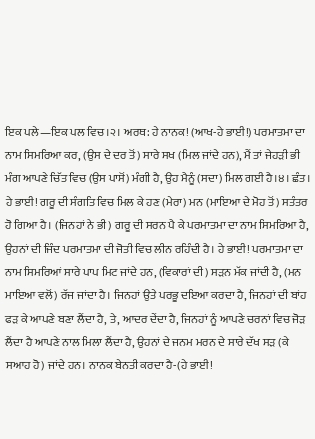ਇਕ ਪਲੇ—ਇਕ ਪਲ ਵਿਚ।੨। ਅਰਥ: ਹੇ ਨਾਨਕ! (ਆਖ-ਹੇ ਭਾਈ!) ਪਰਮਾਤਮਾ ਦਾ ਨਾਮ ਸਿਮਰਿਆ ਕਰ, (ਉਸ ਦੇ ਦਰ ਤੋਂ) ਸਾਰੇ ਸਖ (ਮਿਲ ਜਾਂਦੇ ਹਨ), ਮੈਂ ਤਾਂ ਜੇਹੜੀ ਭੀ ਮੰਗ ਆਪਣੇ ਚਿੱਤ ਵਿਚ (ਉਸ ਪਾਸੋਂ) ਮੰਗੀ ਹੈ, ਉਹ ਮੈਨੂੰ (ਸਦਾ) ਮਿਲ ਗਈ ਹੈ।੪। ਛੰਤ। ਹੇ ਭਾਈ! ਗਰੂ ਦੀ ਸੰਗਤਿ ਵਿਚ ਮਿਲ ਕੇ ਹਣ (ਮੇਰਾ) ਮਨ (ਮਾਇਆ ਦੇ ਮੋਹ ਤੋਂ) ਸਤੰਤਰ ਹੋ ਗਿਆ ਹੈ। (ਜਿਨਹਾਂ ਨੇ ਭੀ) ਗਰੂ ਦੀ ਸਰਨ ਪੈ ਕੇ ਪਰਮਾਤਮਾ ਦਾ ਨਾਮ ਸਿਮਰਿਆ ਹੈ, ਉਹਨਾਂ ਦੀ ਜਿੰਦ ਪਰਮਾਤਮਾ ਦੀ ਜੋਤੀ ਵਿਚ ਲੀਨ ਰਹਿੰਦੀ ਹੈ। ਹੇ ਭਾਈ! ਪਰਮਾਤਮਾ ਦਾ ਨਾਮ ਸਿਮਰਿਆਂ ਸਾਰੇ ਪਾਪ ਮਿਟ ਜਾਂਦੇ ਹਨ, (ਵਿਕਾਰਾਂ ਦੀ) ਸੜਨ ਮੱਕ ਜਾਂਦੀ ਹੈ, (ਮਨ ਮਾਇਆ ਵਲੋਂ) ਰੱਜ ਜਾਂਦਾ ਹੈ। ਜਿਨਹਾਂ ਉਤੇ ਪਰਭੂ ਦਇਆ ਕਰਦਾ ਹੈ, ਜਿਨਹਾਂ ਦੀ ਬਾਂਹ ਫੜ ਕੇ ਆਪਣੇ ਬਣਾ ਲੈਂਦਾ ਹੈ, ਤੇ, ਆਦਰ ਦੇਂਦਾ ਹੈ, ਜਿਨਹਾਂ ਨੂੰ ਆਪਣੇ ਚਰਨਾਂ ਵਿਚ ਜੋੜ ਲੈਂਦਾ ਹੈ ਆਪਣੇ ਨਾਲ ਮਿਲਾ ਲੈਂਦਾ ਹੈ, ਉਹਨਾਂ ਦੇ ਜਨਮ ਮਰਨ ਦੇ ਸਾਰੇ ਦੱਖ ਸੜ (ਕੇ ਸਆਹ ਹੋ) ਜਾਂਦੇ ਹਨ। ਨਾਨਕ ਬੇਨਤੀ ਕਰਦਾ ਹੈ-(ਹੇ ਭਾਈ!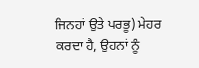ਜਿਨਹਾਂ ਉਤੇ ਪਰਭੂ) ਮੇਹਰ ਕਰਦਾ ਹੈ, ਉਹਨਾਂ ਨੂੰ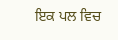ਇਕ ਪਲ ਵਿਚ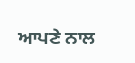ਆਪਣੇ ਨਾਲ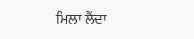ਮਿਲਾ ਲੈਂਦਾ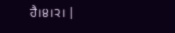ਹੈ।੪।੨। |